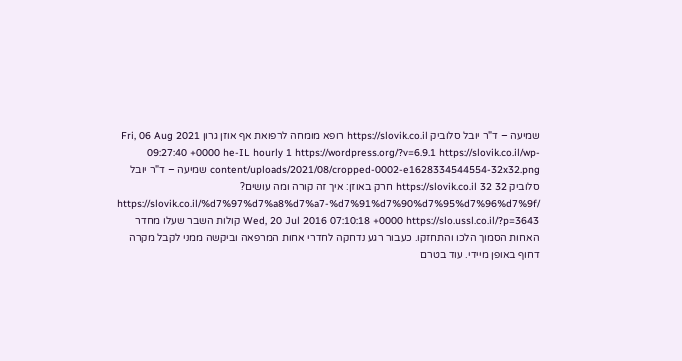שמיעה – ד"ר יובל סלוביק https://slovik.co.il רופא מומחה לרפואת אף אוזן גרון Fri, 06 Aug 2021 09:27:40 +0000 he-IL hourly 1 https://wordpress.org/?v=6.9.1 https://slovik.co.il/wp-content/uploads/2021/08/cropped-0002-e1628334544554-32x32.png שמיעה – ד"ר יובל סלוביק https://slovik.co.il 32 32 חרק באוזן: איך זה קורה ומה עושים? https://slovik.co.il/%d7%97%d7%a8%d7%a7-%d7%91%d7%90%d7%95%d7%96%d7%9f/ Wed, 20 Jul 2016 07:10:18 +0000 https://slo.ussl.co.il/?p=3643 קולות השבר שעלו מחדר האחות הסמוך הלכו והתחזקו. כעבור רגע נדחקה לחדרי אחות המרפאה וביקשה ממני לקבל מקרה דחוף באופן מיידי. עוד בטרם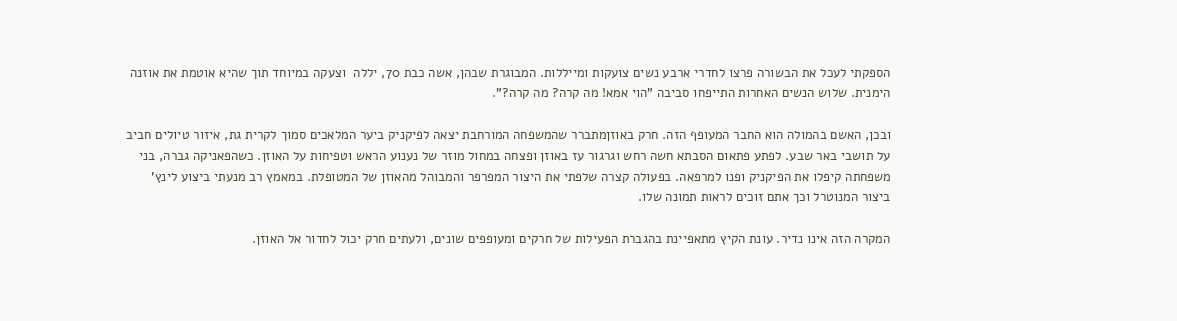הספקתי לעכל את הבשורה פרצו לחדרי ארבע נשים צועקות ומייללות. המבוגרת שבהן, אשה כבת 70, יללה  וצעקה במיוחד תוך שהיא אוטמת את אוזנה הימנית. שלוש הנשים האחרות התייפחו סביבה "הוי אמא! מה קרה? מה קרה?".

ובכן, האשם בהמולה הוא החבר המעופף הזה. חרק באוזןמתברר שהמשפחה המורחבת יצאה לפיקניק ביער המלאכים סמוך לקרית גת, איזור טיולים חביב על תושבי באר שבע. לפתע פתאום הסבתא חשה רחש וגרגור עז באוזן ופצחה במחול מוזר של נענוע הראש וטפיחות על האוזן. כשהפאניקה גברה, בני משפחתה קיפלו את הפיקניק ופנו למרפאה. בפעולה קצרה שלפתי את היצור המפרפר והמבוהל מהאוזן של המטופלת. במאמץ רב מנעתי ביצוע לינץ' ביצור המנוטרל וכך אתם זוכים לראות תמונה שלו.

המקרה הזה אינו נדיר. עונת הקיץ מתאפיינת בהגברת הפעילות של חרקים ומעופפים שונים, ולעתים חרק יכול לחדור אל האוזן.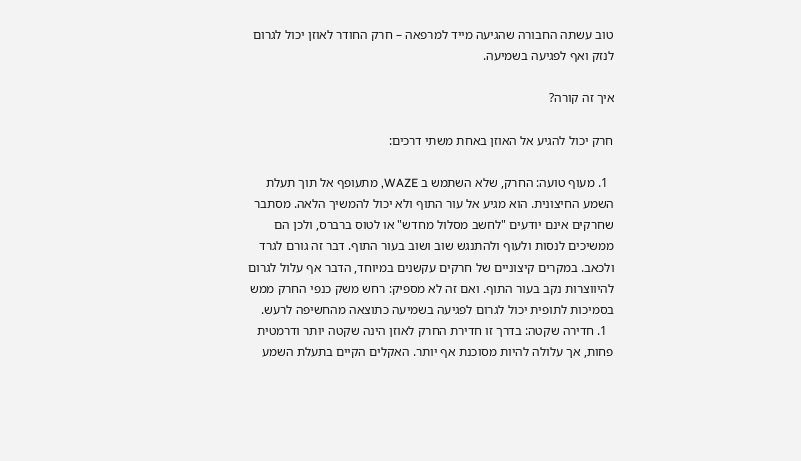טוב עשתה החבורה שהגיעה מייד למרפאה – חרק החודר לאוזן יכול לגרום לנזק ואף לפגיעה בשמיעה.

איך זה קורה?

חרק יכול להגיע אל האוזן באחת משתי דרכים:

  1. מעוף טועה: החרק, שלא השתמש ב WAZE, מתעופף אל תוך תעלת השמע החיצונית. הוא מגיע אל עור התוף ולא יכול להמשיך הלאה. מסתבר שחרקים אינם יודעים "לחשב מסלול מחדש" או לטוס ברברס, ולכן הם ממשיכים לנסות ולעוף ולהתנגש שוב ושוב בעור התוף. דבר זה גורם לגרד ולכאב. במקרים קיצוניים של חרקים עקשנים במיוחד, הדבר אף עלול לגרום להיווצרות נקב בעור התוף. ואם זה לא מספיק: רחש משק כנפי החרק ממש בסמיכות לתופית יכול לגרום לפגיעה בשמיעה כתוצאה מהחשיפה לרעש.
  1. חדירה שקטה: בדרך זו חדירת החרק לאוזן הינה שקטה יותר ודרמטית פחות, אך עלולה להיות מסוכנת אף יותר. האקלים הקיים בתעלת השמע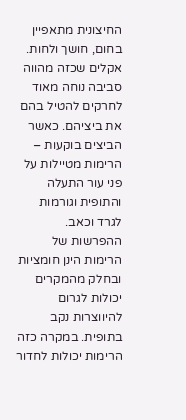החיצונית מתאפיין בחום, חושך ולחות. אקלים שכזה מהווה סביבה נוחה מאוד לחרקים להטיל בהם את ביציהם. כאשר הביצים בוקעות – הרימות מטיילות על פני עור התעלה והתופית וגורמות לגרד וכאב. ההפרשות של הרימות הינן חומציות ובחלק מהמקרים יכולות לגרום להיווצרות נקב בתופית. במקרה כזה הרימות יכולות לחדור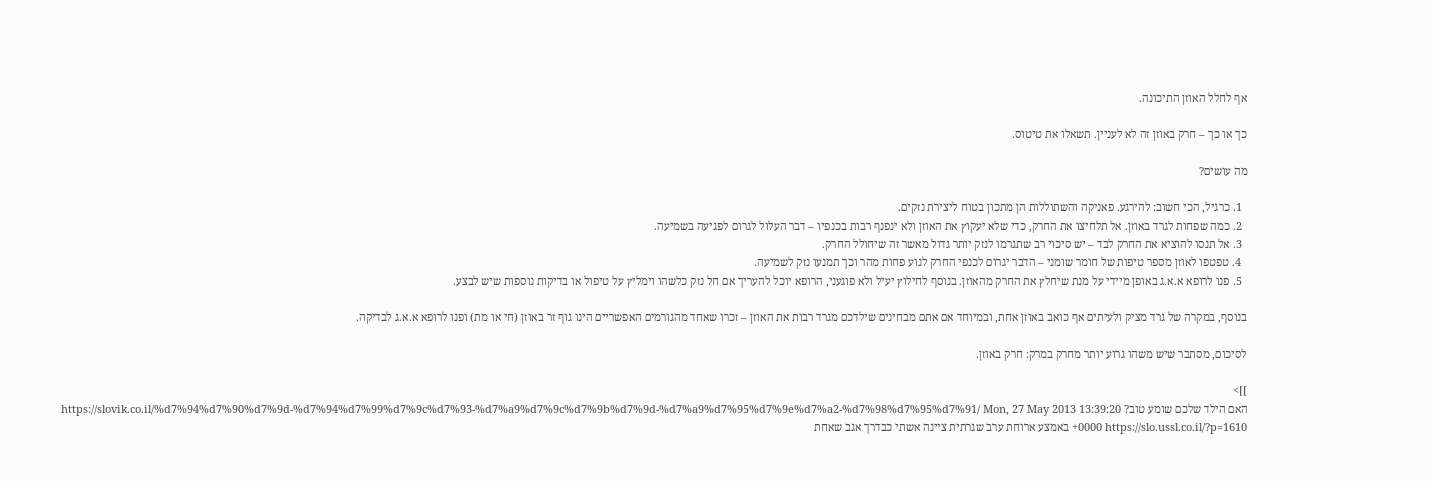אף לחלל האוזן התיכונה.

כך או כך – חרק באוזן זה לא לעניין. תשאלו את טיטוס.

מה עושים?

  1. כרגיל, הכי חשוב: להירגע. פאניקה והשתוללות הן מתכון בטוח ליצירת נזקים.
  2. כמה שפחות לגרד באוזן. אל תלחיצו את החרק, כדי שלא יעקוץ את האוזן ולא ינפנף רבות בכנפיו – דבר העלול לגרום לפגיעה בשמיעה.
  3. אל תנסו להוציא את החרק לבד – יש סיכוי רב שתגרמו לנזק יותר גדול מאשר זה שיחולל החרק.
  4. טפטפו לאוזן מספר טיפות של חומר שומני – הדבר יגרום לכנפי החרק לנוע פחות מהר וכך תמנעו נזק לשמיעה.
  5. פנו לרופא א.א.ג באופן מיידי על מנת שיחלץ את החרק מהאוזן. בנוסף לחילוץ יעיל ולא פוגעני, הרופא יוכל להעריך אם חל נזק כלשהו וימליץ על טיפול או בדיקות נוספות שיש לבצע.

בנוסף, במקרה של גרד מציק ולעיתים אף כואב באוזן אחת, ובמיוחד אם אתם מבחינים שילדכם מגרד רבות את האוזן – זכרו שאחד מהגורמים האפשריים הינו גוף זר באוזן (חי או מת) ופנו לרופא א.א.ג לבדיקה.

לסיכום, מסתבר שיש משהו גרוע יותר מחרק במרק: חרק באוזן.

]]>
האם הילד שלכם שומע טוב? https://slovik.co.il/%d7%94%d7%90%d7%9d-%d7%94%d7%99%d7%9c%d7%93-%d7%a9%d7%9c%d7%9b%d7%9d-%d7%a9%d7%95%d7%9e%d7%a2-%d7%98%d7%95%d7%91/ Mon, 27 May 2013 13:39:20 +0000 https://slo.ussl.co.il/?p=1610 באמצע ארוחת ערב שגרתית ציינה אשתי כבדרך אגב שאחת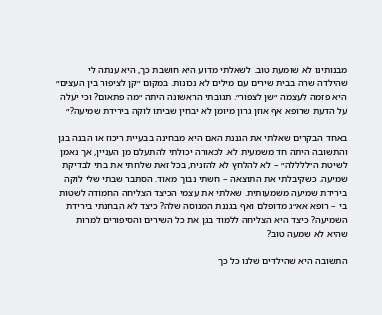מבנותינו לא שומעת טוב. לשאלתי מדוע היא חושבת כך, היא ענתה לי שהילדה שרה בבית שירים עם מילים לא נכונות. במקום ״קן לציפור בין העצים״ היא פזמה לעצמה ״שן לצפור״. תגובתי הראשונה היתה ״מה פתאום? וכי יעלה על הדעת שרופא אף אוזן גרון מיומן לא יבחין שביתו לוקה בירידת שמיעה?״

באחד הבקרים שאלתי את הגננת האם היא מבחינה בבעיית ריכוז או הבנה בגן והתשובה היתה חד משמעית לא. לכאורה יכולתי להתעלם מן העניין, אך נאמן לשיטת ה״ללללה״ – לא להלחץ לא להזניח, בכל זאת שלחתי את בתי לבדיקת שמיעה. כשקיבלתי את התוצאה – חשתי נבוך מאוד. הסתבר שבתי שלי לוקה בירידת שמיעה משמעותית. שאלתי את עצמי הכיצד הצליחה החמודה לשטות בי – רופא אא״ג מדופלם ואף בגננת המנוסה שלה? כיצד לא הבחנתי בירידת השמיעה? כיצד היא הצליחה ללמוד בגן את כל השירים והסיפורים למרות שהיא לא שמעה טוב?

התשובה היא שהילדים שלנו כל כך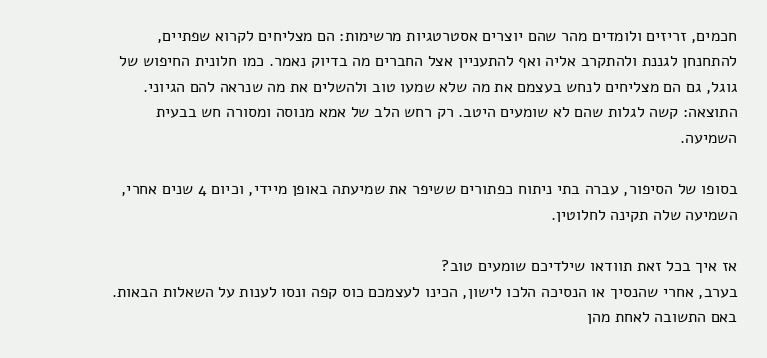חכמים, זריזים ולומדים מהר שהם יוצרים אסטרטגיות מרשימות: הם מצליחים לקרוא שפתיים, להתחנחן לגננת ולהתקרב אליה ואף להתעניין אצל החברים מה בדיוק נאמר. כמו חלונית החיפוש של גוגל, גם הם מצליחים לנחש בעצמם את מה שלא שמעו טוב ולהשלים את מה שנראה להם הגיוני. התוצאה: קשה לגלות שהם לא שומעים היטב. רק רחש הלב של אמא מנוסה ומסורה חש בבעית השמיעה.

בסופו של הסיפור, עברה בתי ניתוח כפתורים ששיפר את שמיעתה באופן מיידי, וכיום 4 שנים אחרי, השמיעה שלה תקינה לחלוטין.

אז איך בכל זאת תוודאו שילדיכם שומעים טוב?
בערב, אחרי שהנסיך או הנסיכה הלכו לישון, הכינו לעצמכם כוס קפה ונסו לענות על השאלות הבאות. באם התשובה לאחת מהן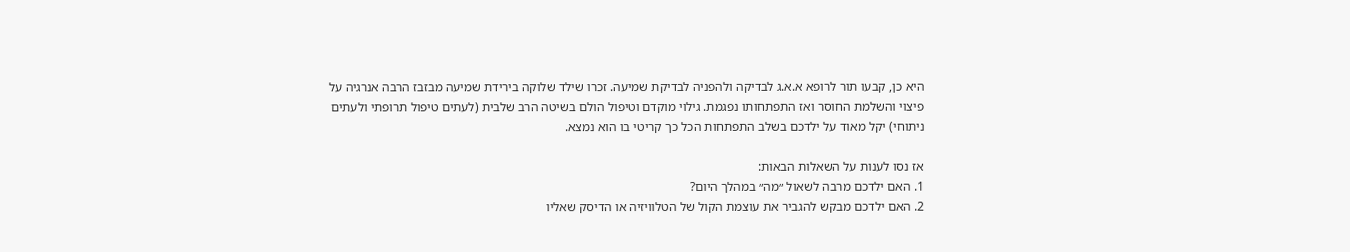היא כן, קבעו תור לרופא א.א.ג לבדיקה ולהפניה לבדיקת שמיעה. זכרו שילד שלוקה בירידת שמיעה מבזבז הרבה אנרגיה על פיצוי והשלמת החוסר ואז התפתחותו נפגמת. גילוי מוקדם וטיפול הולם בשיטה הרב שלבית (לעתים טיפול תרופתי ולעתים ניתוחי) יקל מאוד על ילדכם בשלב התפתחות הכל כך קריטי בו הוא נמצא.

אז נסו לענות על השאלות הבאות:
1. האם ילדכם מרבה לשאול ״מה״ במהלך היום?
2. האם ילדכם מבקש להגביר את עוצמת הקול של הטלוויזיה או הדיסק שאליו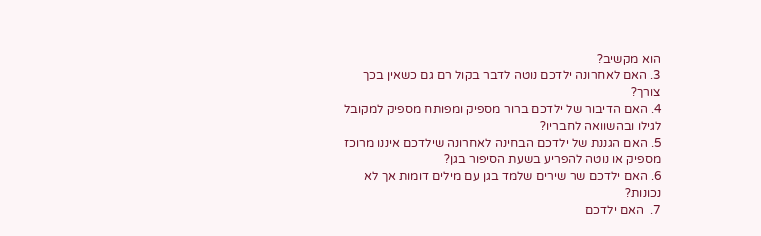הוא מקשיב?
3. האם לאחרונה ילדכם נוטה לדבר בקול רם גם כשאין בכך צורך?
4. האם הדיבור של ילדכם ברור מספיק ומפותח מספיק למקובל לגילו ובהשוואה לחבריו?
5. האם הגננת של ילדכם הבחינה לאחרונה שילדכם איננו מרוכז מספיק או נוטה להפריע בשעת הסיפור בגן?
6. האם ילדכם שר שירים שלמד בגן עם מילים דומות אך לא נכונות?
7.  האם ילדכם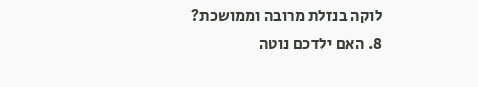לוקה בנזלת מרובה וממושכת?
8. האם ילדכם נוטה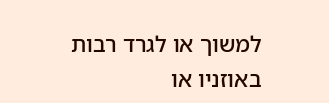למשוך או לגרד רבות באוזניו או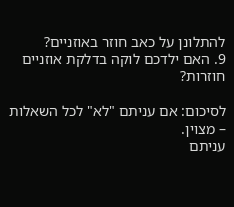להתלונן על כאב חוזר באוזניים?
9. האם ילדכם לוקה בדלקת אוזניים חוזרות?

לסיכום: אם עניתם "לא" לכל השאלות – מצוין.
עניתם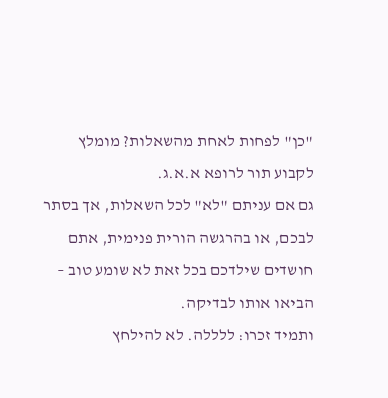"כן" לפחות לאחת מהשאלות? מומלץ לקבוע תור לרופא א.א.ג.
גם אם עניתם "לא" לכל השאלות, אך בסתר לבכם, או בהרגשה הורית פנימית, אתם חושדים שילדכם בכל זאת לא שומע טוב – הביאו אותו לבדיקה.
ותמיד זכרו: ללללה. לא להילחץ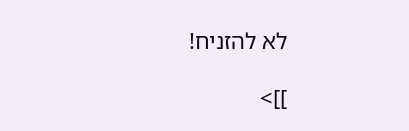לא להזניח!

]]>